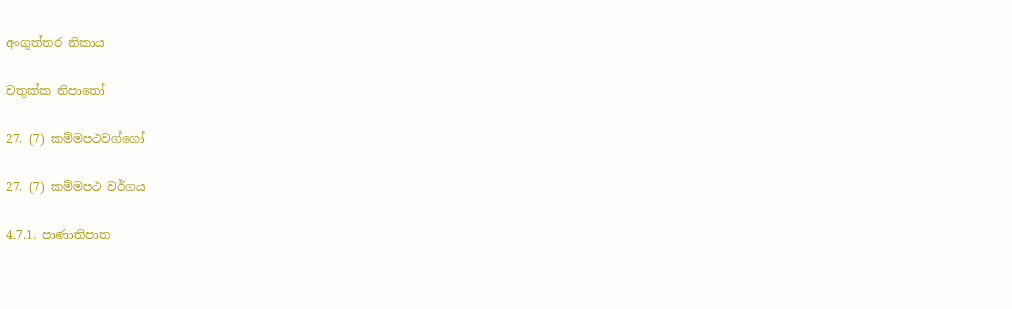අංගුත්තර නිකාය

චතුක්ක නිපාතෝ

27. (7) කම්මපථවග්ගෝ

27. (7) කම්මපථ වර්ගය

4.7.1. පාණාතිපාත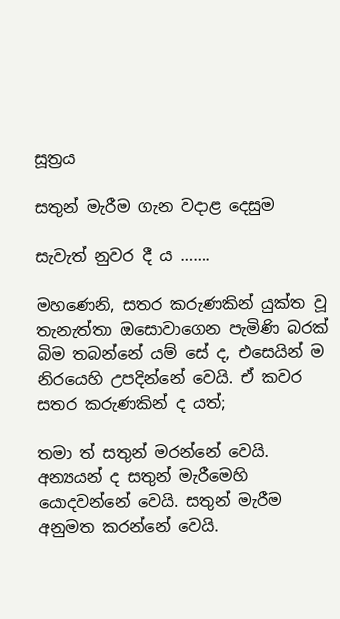සූත්‍රය

සතුන් මැරීම ගැන වදාළ දෙසුම

සැවැත් නුවර දී ය …….

මහණෙනි, සතර කරුණකින් යුක්ත වූ තැනැත්තා ඔසොවාගෙන පැමිණි බරක් බිම තබන්නේ යම් සේ ද, එසෙයින් ම නිරයෙහි උපදින්නේ වෙයි. ඒ කවර සතර කරුණකින් ද යත්;

තමා ත් සතුන් මරන්නේ වෙයි. අන්‍යයන් ද සතුන් මැරීමෙහි යොදවන්නේ වෙයි. සතුන් මැරීම අනුමත කරන්නේ වෙයි.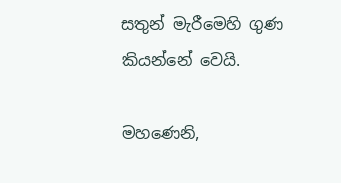සතුන් මැරීමෙහි ගුණ කියන්නේ වෙයි.

මහණෙනි,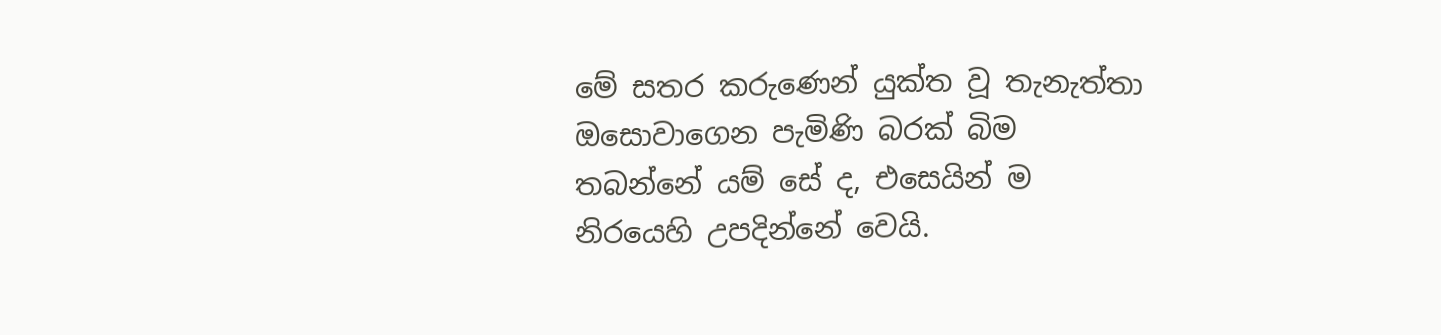මේ සතර කරුණෙන් යුක්ත වූ තැනැත්තා ඔසොවාගෙන පැමිණි බරක් බිම තබන්නේ යම් සේ ද, එසෙයින් ම නිරයෙහි උපදින්නේ වෙයි.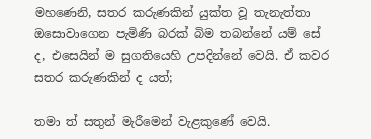මහණෙනි, සතර කරුණකින් යුක්ත වූ තැනැත්තා ඔසොවාගෙන පැමිණි බරක් බිම තබන්නේ යම් සේ ද, එසෙයින් ම සුගතියෙහි උපදින්නේ වෙයි. ඒ කවර සතර කරුණකින් ද යත්;

තමා ත් සතුන් මැරීමෙන් වැළකුණේ වෙයි.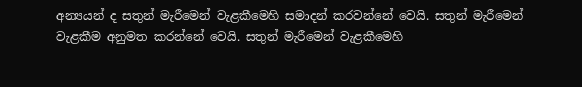අන්‍යයන් ද සතුන් මැරීමෙන් වැළකීමෙහි සමාදන් කරවන්නේ වෙයි. සතුන් මැරීමෙන් වැළකීම අනුමත කරන්නේ වෙයි. සතුන් මැරීමෙන් වැළකීමෙහි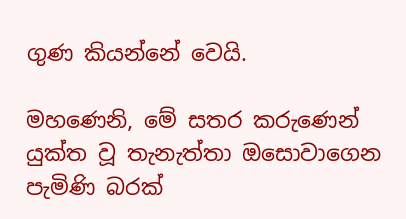ගුණ කියන්නේ වෙයි.

මහණෙනි, මේ සතර කරුණෙන් යුක්ත වූ තැනැත්තා ඔසොවාගෙන පැමිණි බරක්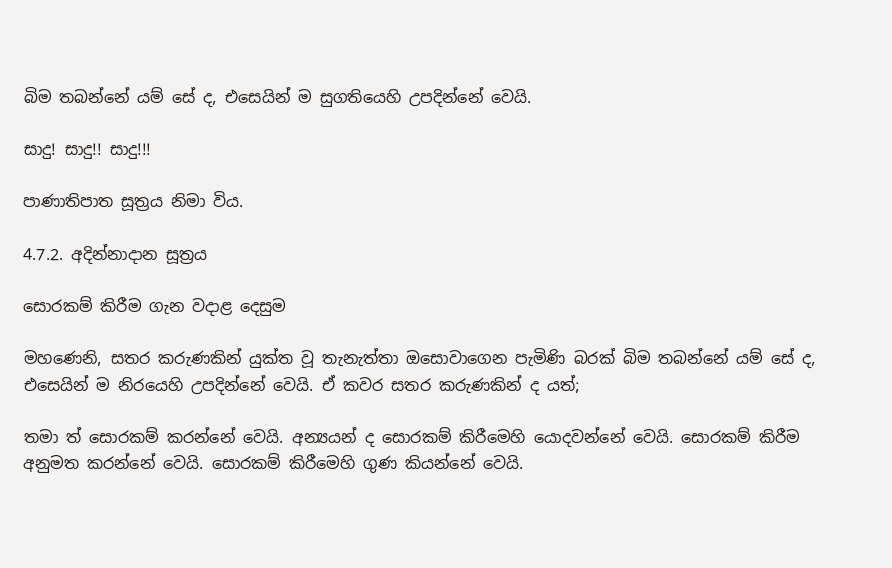බිම තබන්නේ යම් සේ ද, එසෙයින් ම සුගතියෙහි උපදින්නේ වෙයි.

සාදු! සාදු!! සාදු!!!

පාණාතිපාත සූත්‍රය නිමා විය.

4.7.2. අදින්නාදාන සූත්‍රය

සොරකම් කිරීම ගැන වදාළ දෙසුම

මහණෙනි, සතර කරුණකින් යුක්ත වූ තැනැත්තා ඔසොවාගෙන පැමිණි බරක් බිම තබන්නේ යම් සේ ද, එසෙයින් ම නිරයෙහි උපදින්නේ වෙයි. ඒ කවර සතර කරුණකින් ද යත්;

තමා ත් සොරකම් කරන්නේ වෙයි. අන්‍යයන් ද සොරකම් කිරීමෙහි යොදවන්නේ වෙයි. සොරකම් කිරීම අනුමත කරන්නේ වෙයි. සොරකම් කිරීමෙහි ගුණ කියන්නේ වෙයි.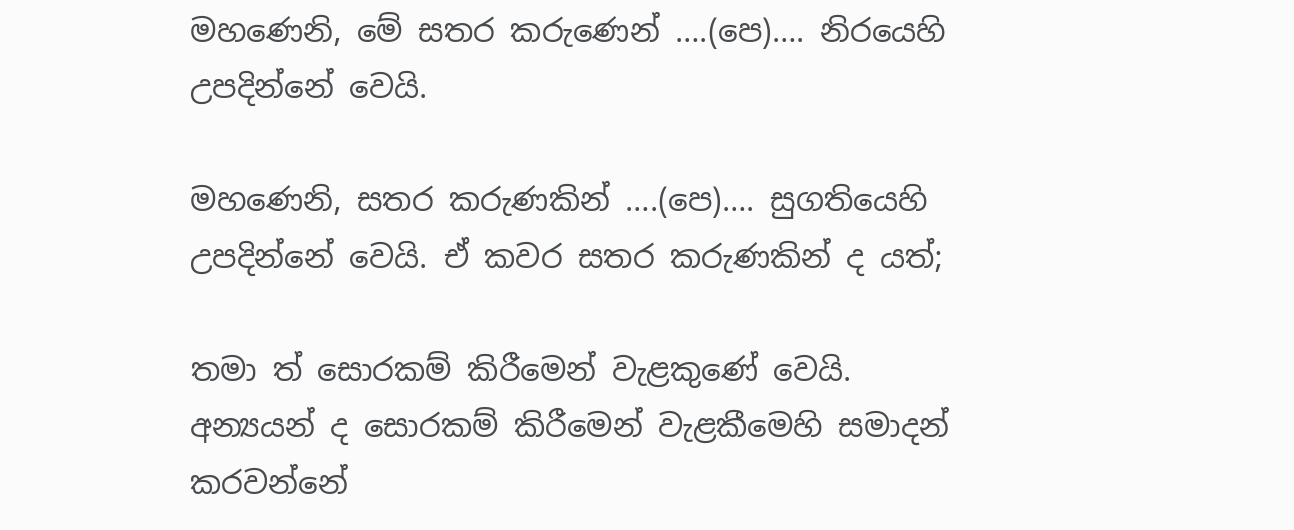මහණෙනි, මේ සතර කරුණෙන් ….(පෙ)…. නිරයෙහි උපදින්නේ වෙයි.

මහණෙනි, සතර කරුණකින් ….(පෙ)…. සුගතියෙහි උපදින්නේ වෙයි. ඒ කවර සතර කරුණකින් ද යත්;

තමා ත් සොරකම් කිරීමෙන් වැළකුණේ වෙයි. අන්‍යයන් ද සොරකම් කිරීමෙන් වැළකීමෙහි සමාදන් කරවන්නේ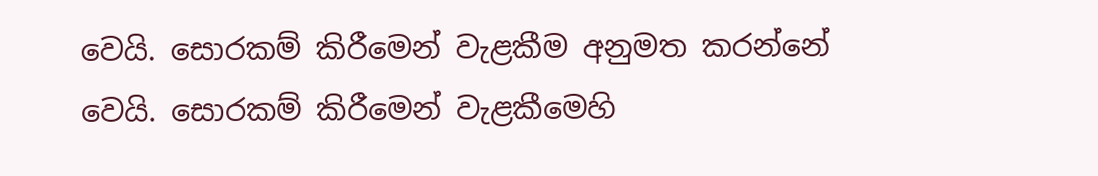වෙයි. සොරකම් කිරීමෙන් වැළකීම අනුමත කරන්නේ වෙයි. සොරකම් කිරීමෙන් වැළකීමෙහි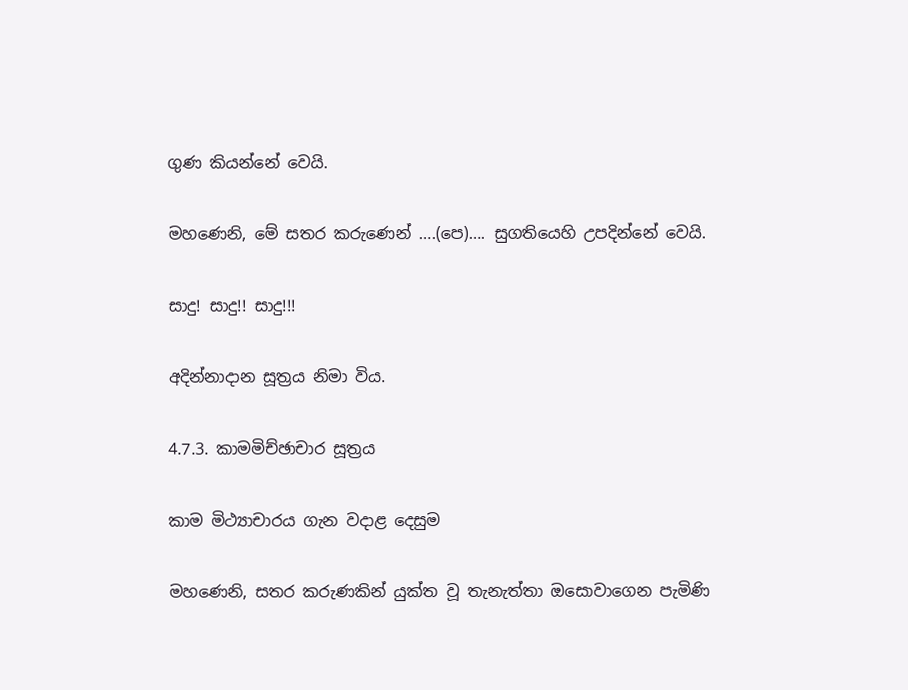ගුණ කියන්නේ වෙයි.

මහණෙනි, මේ සතර කරුණෙන් ….(පෙ)…. සුගතියෙහි උපදින්නේ වෙයි.

සාදු! සාදු!! සාදු!!!

අදින්නාදාන සූත්‍රය නිමා විය.

4.7.3. කාමමිච්ඡාචාර සූත්‍රය

කාම මිථ්‍යාචාරය ගැන වදාළ දෙසුම

මහණෙනි, සතර කරුණකින් යුක්ත වූ තැනැත්තා ඔසොවාගෙන පැමිණි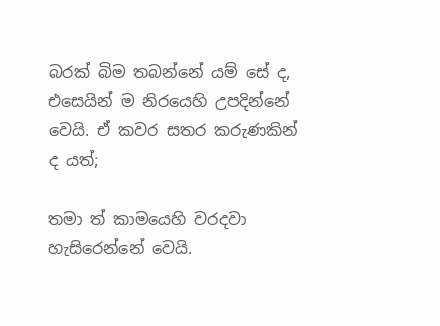බරක් බිම තබන්නේ යම් සේ ද, එසෙයින් ම නිරයෙහි උපදින්නේ වෙයි. ඒ කවර සතර කරුණකින් ද යත්;

තමා ත් කාමයෙහි වරදවා හැසිරෙන්නේ වෙයි.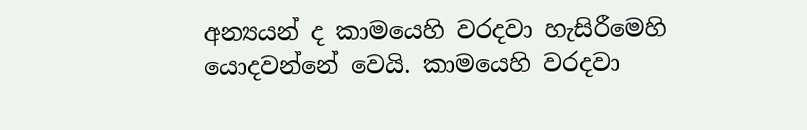අන්‍යයන් ද කාමයෙහි වරදවා හැසිරීමෙහි යොදවන්නේ වෙයි. කාමයෙහි වරදවා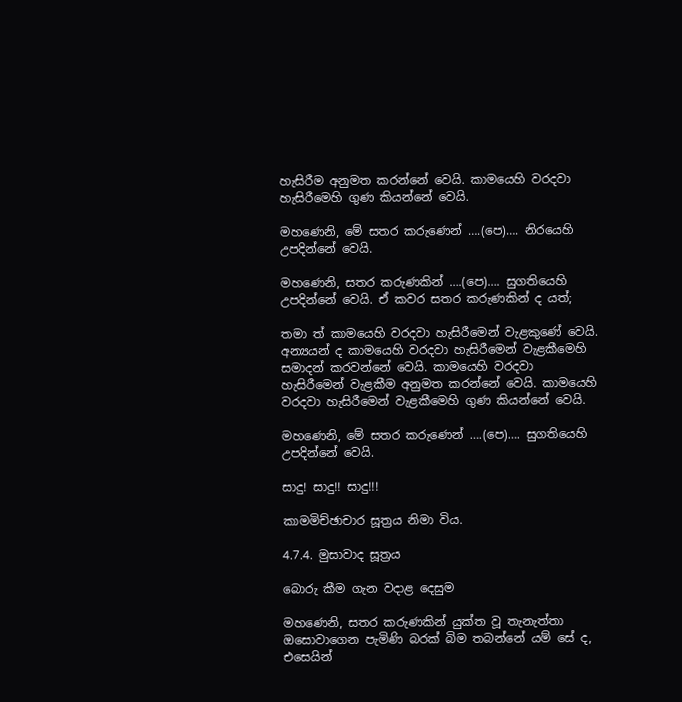හැසිරීම අනුමත කරන්නේ වෙයි. කාමයෙහි වරදවා හැසිරීමෙහි ගුණ කියන්නේ වෙයි.

මහණෙනි, මේ සතර කරුණෙන් ….(පෙ)…. නිරයෙහි උපදින්නේ වෙයි.

මහණෙනි, සතර කරුණකින් ….(පෙ)…. සුගතියෙහි උපදින්නේ වෙයි. ඒ කවර සතර කරුණකින් ද යත්;

තමා ත් කාමයෙහි වරදවා හැසිරීමෙන් වැළකුණේ වෙයි. අන්‍යයන් ද කාමයෙහි වරදවා හැසිරීමෙන් වැළකීමෙහි සමාදන් කරවන්නේ වෙයි. කාමයෙහි වරදවා හැසිරීමෙන් වැළකීම අනුමත කරන්නේ වෙයි. කාමයෙහි වරදවා හැසිරීමෙන් වැළකීමෙහි ගුණ කියන්නේ වෙයි.

මහණෙනි, මේ සතර කරුණෙන් ….(පෙ)…. සුගතියෙහි උපදින්නේ වෙයි.

සාදු! සාදු!! සාදු!!!

කාමමිච්ඡාචාර සූත්‍රය නිමා විය.

4.7.4. මුසාවාද සූත්‍රය

බොරු කීම ගැන වදාළ දෙසුම

මහණෙනි, සතර කරුණකින් යුක්ත වූ තැනැත්තා ඔසොවාගෙන පැමිණි බරක් බිම තබන්නේ යම් සේ ද, එසෙයින්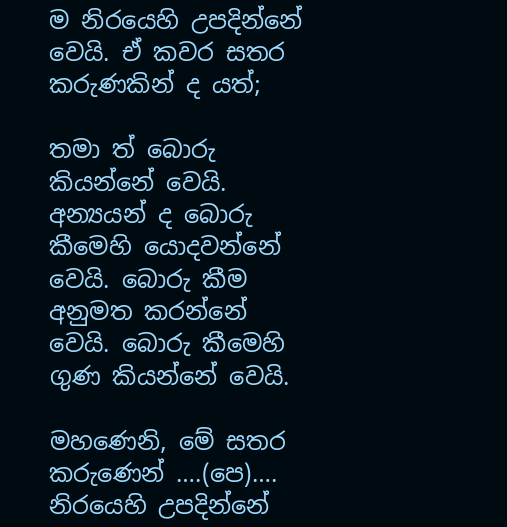ම නිරයෙහි උපදින්නේ වෙයි. ඒ කවර සතර කරුණකින් ද යත්;

තමා ත් බොරු කියන්නේ වෙයි. අන්‍යයන් ද බොරු කීමෙහි යොදවන්නේ වෙයි. බොරු කීම අනුමත කරන්නේ වෙයි. බොරු කීමෙහි ගුණ කියන්නේ වෙයි.

මහණෙනි, මේ සතර කරුණෙන් ….(පෙ)…. නිරයෙහි උපදින්නේ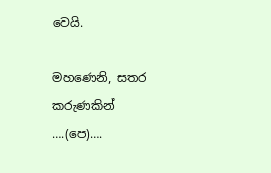වෙයි.

මහණෙනි, සතර කරුණකින් ….(පෙ)….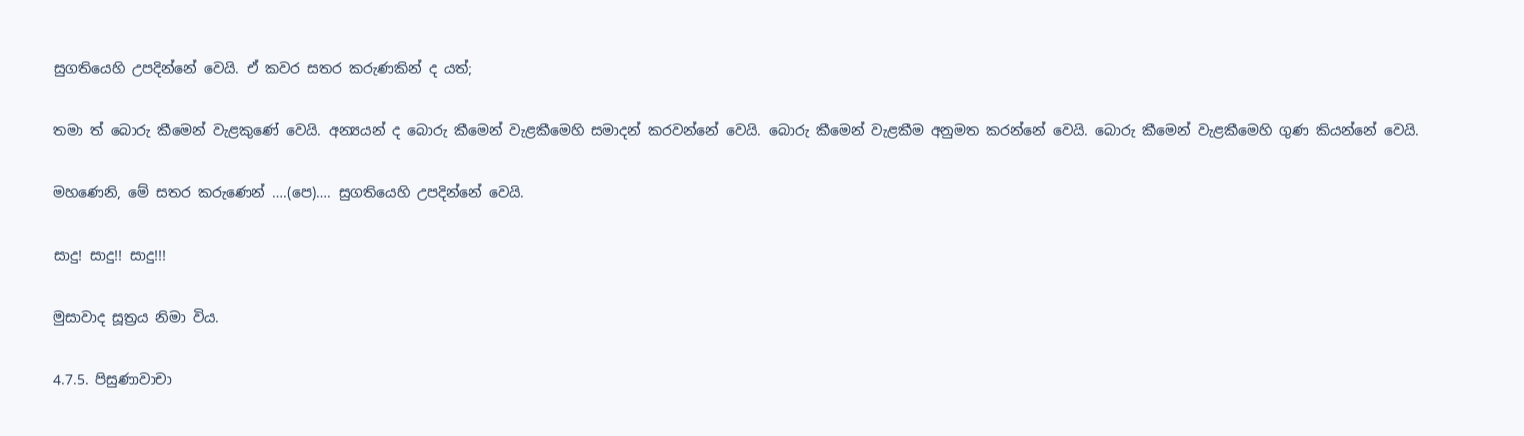සුගතියෙහි උපදින්නේ වෙයි. ඒ කවර සතර කරුණකින් ද යත්;

තමා ත් බොරු කීමෙන් වැළකුණේ වෙයි. අන්‍යයන් ද බොරු කීමෙන් වැළකීමෙහි සමාදන් කරවන්නේ වෙයි. බොරු කීමෙන් වැළකීම අනුමත කරන්නේ වෙයි. බොරු කීමෙන් වැළකීමෙහි ගුණ කියන්නේ වෙයි.

මහණෙනි, මේ සතර කරුණෙන් ….(පෙ)…. සුගතියෙහි උපදින්නේ වෙයි.

සාදු! සාදු!! සාදු!!!

මුසාවාද සූත්‍රය නිමා විය.

4.7.5. පිසුණාවාචා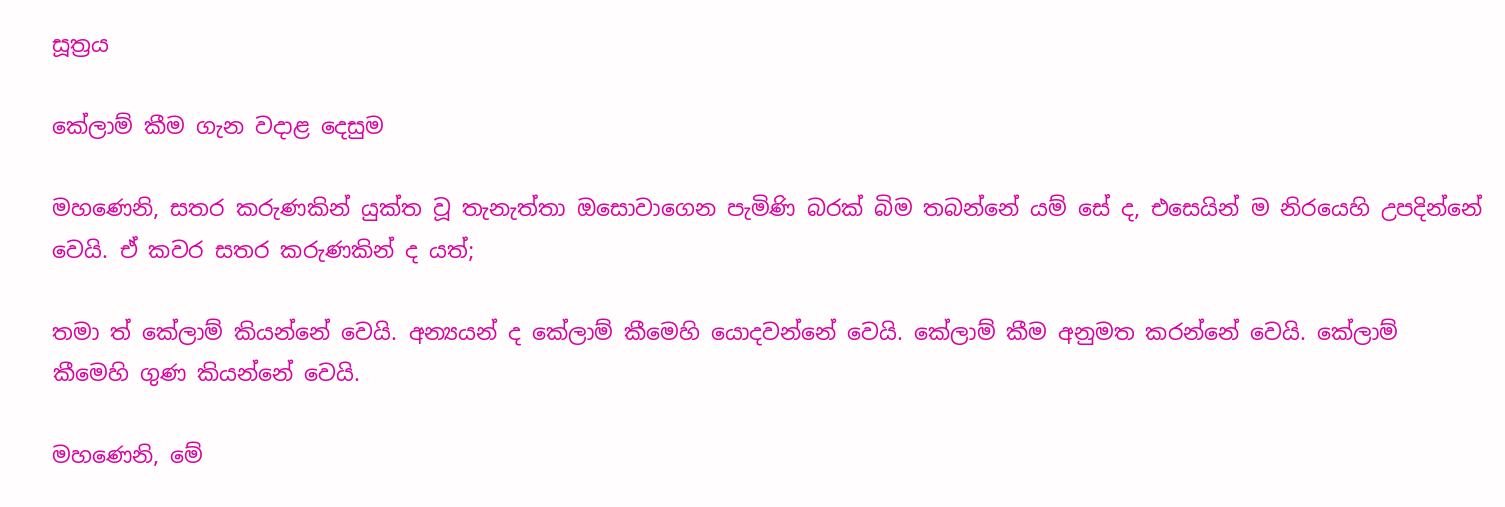සූත්‍රය

කේලාම් කීම ගැන වදාළ දෙසුම

මහණෙනි, සතර කරුණකින් යුක්ත වූ තැනැත්තා ඔසොවාගෙන පැමිණි බරක් බිම තබන්නේ යම් සේ ද, එසෙයින් ම නිරයෙහි උපදින්නේ වෙයි. ඒ කවර සතර කරුණකින් ද යත්;

තමා ත් කේලාම් කියන්නේ වෙයි. අන්‍යයන් ද කේලාම් කීමෙහි යොදවන්නේ වෙයි. කේලාම් කීම අනුමත කරන්නේ වෙයි. කේලාම් කීමෙහි ගුණ කියන්නේ වෙයි.

මහණෙනි, මේ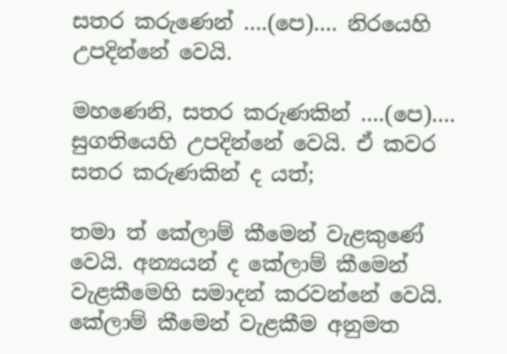සතර කරුණෙන් ….(පෙ)…. නිරයෙහි උපදින්නේ වෙයි.

මහණෙනි, සතර කරුණකින් ….(පෙ)…. සුගතියෙහි උපදින්නේ වෙයි. ඒ කවර සතර කරුණකින් ද යත්;

තමා ත් කේලාම් කීමෙන් වැළකුණේ වෙයි. අන්‍යයන් ද කේලාම් කීමෙන් වැළකීමෙහි සමාදන් කරවන්නේ වෙයි. කේලාම් කීමෙන් වැළකීම අනුමත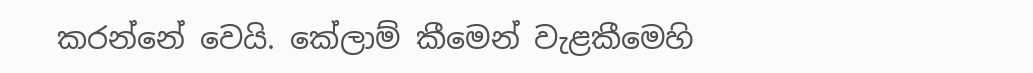කරන්නේ වෙයි. කේලාම් කීමෙන් වැළකීමෙහි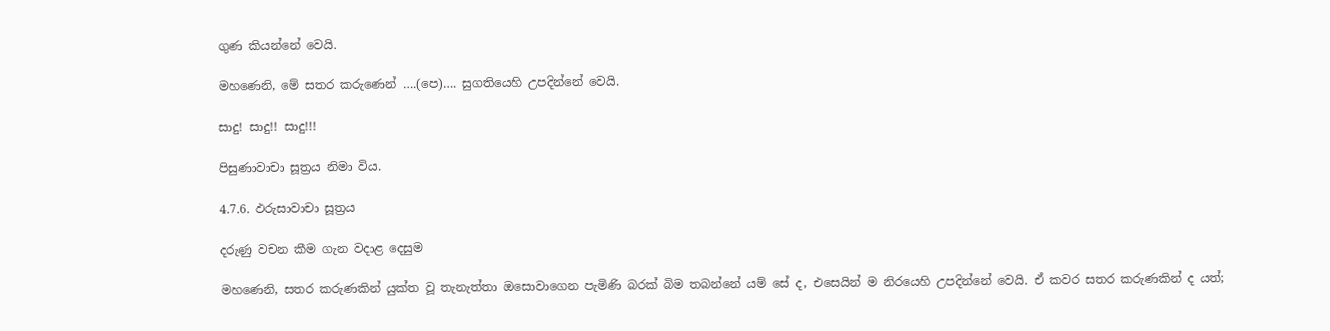ගුණ කියන්නේ වෙයි.

මහණෙනි, මේ සතර කරුණෙන් ….(පෙ)…. සුගතියෙහි උපදින්නේ වෙයි.

සාදු! සාදු!! සාදු!!!

පිසුණාවාචා සූත්‍රය නිමා විය.

4.7.6. ඵරුසාවාචා සූත්‍රය

දරුණු වචන කීම ගැන වදාළ දෙසුම

මහණෙනි, සතර කරුණකින් යුක්ත වූ තැනැත්තා ඔසොවාගෙන පැමිණි බරක් බිම තබන්නේ යම් සේ ද, එසෙයින් ම නිරයෙහි උපදින්නේ වෙයි. ඒ කවර සතර කරුණකින් ද යත්;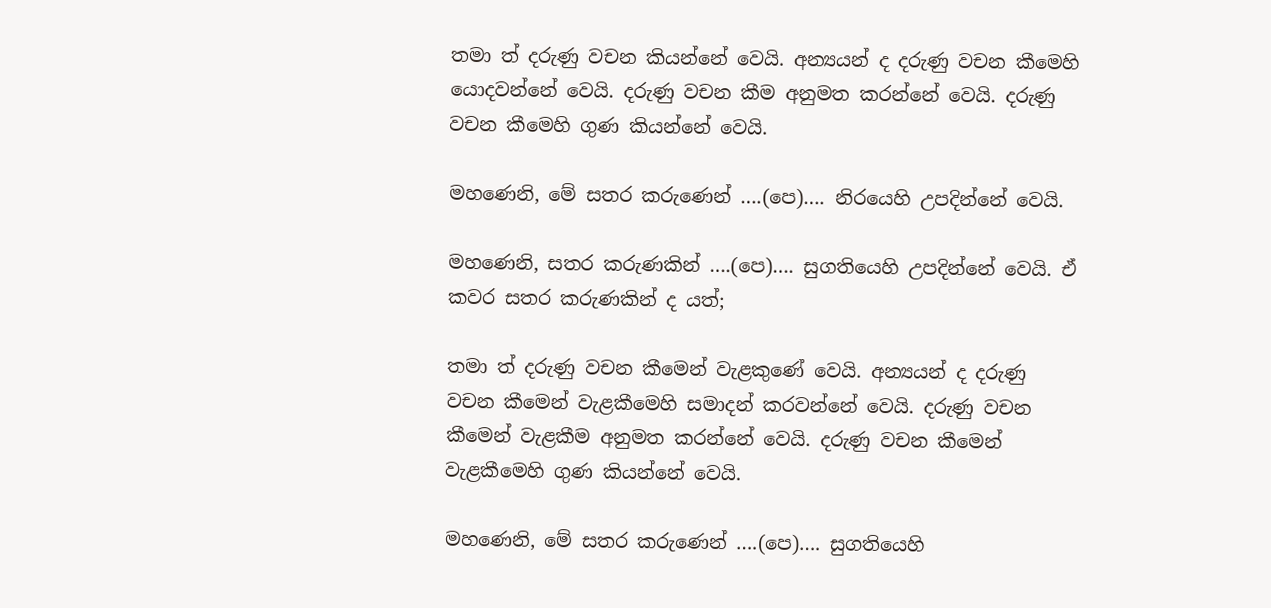තමා ත් දරුණු වචන කියන්නේ වෙයි. අන්‍යයන් ද දරුණු වචන කීමෙහි යොදවන්නේ වෙයි. දරුණු වචන කීම අනුමත කරන්නේ වෙයි. දරුණු වචන කීමෙහි ගුණ කියන්නේ වෙයි.

මහණෙනි, මේ සතර කරුණෙන් ….(පෙ)…. නිරයෙහි උපදින්නේ වෙයි.

මහණෙනි, සතර කරුණකින් ….(පෙ)…. සුගතියෙහි උපදින්නේ වෙයි. ඒ කවර සතර කරුණකින් ද යත්;

තමා ත් දරුණු වචන කීමෙන් වැළකුණේ වෙයි. අන්‍යයන් ද දරුණු වචන කීමෙන් වැළකීමෙහි සමාදන් කරවන්නේ වෙයි. දරුණු වචන කීමෙන් වැළකීම අනුමත කරන්නේ වෙයි. දරුණු වචන කීමෙන් වැළකීමෙහි ගුණ කියන්නේ වෙයි.

මහණෙනි, මේ සතර කරුණෙන් ….(පෙ)…. සුගතියෙහි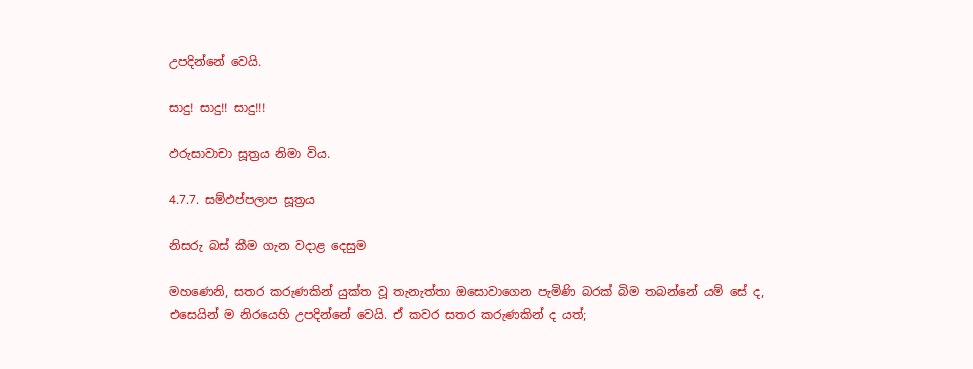උපදින්නේ වෙයි.

සාදු! සාදු!! සාදු!!!

ඵරුසාවාචා සූත්‍රය නිමා විය.

4.7.7. සම්ඵප්පලාප සූත්‍රය

නිසරු බස් කීම ගැන වදාළ දෙසුම

මහණෙනි, සතර කරුණකින් යුක්ත වූ තැනැත්තා ඔසොවාගෙන පැමිණි බරක් බිම තබන්නේ යම් සේ ද, එසෙයින් ම නිරයෙහි උපදින්නේ වෙයි. ඒ කවර සතර කරුණකින් ද යත්;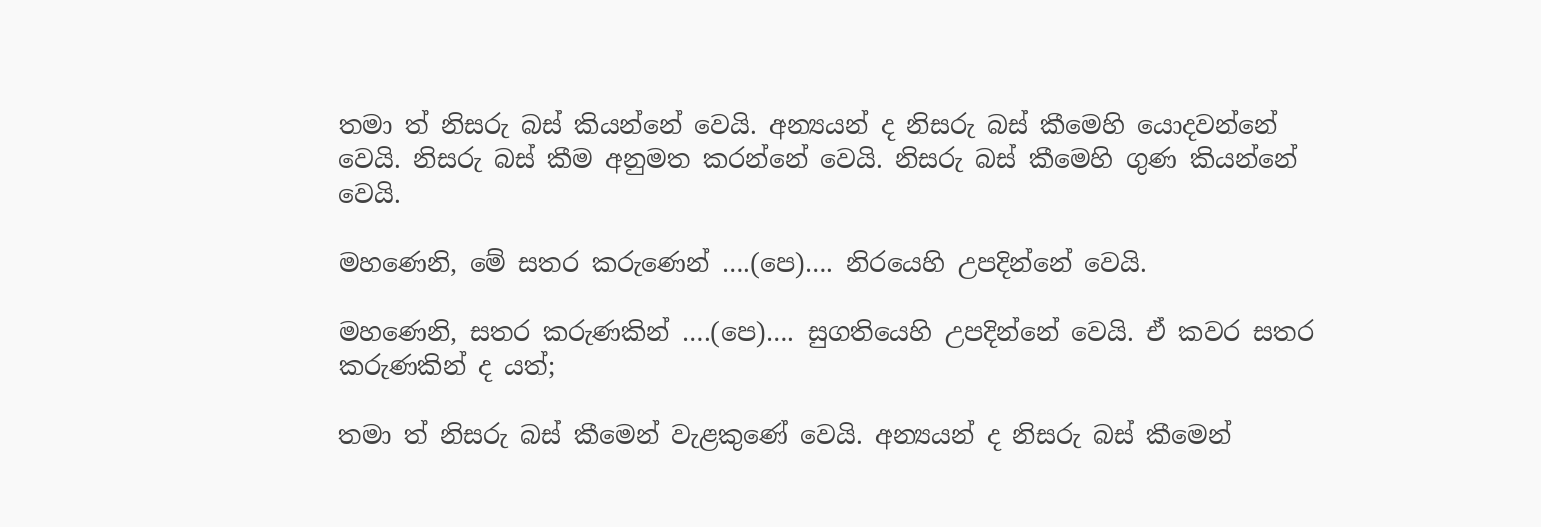තමා ත් නිසරු බස් කියන්නේ වෙයි. අන්‍යයන් ද නිසරු බස් කීමෙහි යොදවන්නේ වෙයි. නිසරු බස් කීම අනුමත කරන්නේ වෙයි. නිසරු බස් කීමෙහි ගුණ කියන්නේ වෙයි.

මහණෙනි, මේ සතර කරුණෙන් ….(පෙ)…. නිරයෙහි උපදින්නේ වෙයි.

මහණෙනි, සතර කරුණකින් ….(පෙ)…. සුගතියෙහි උපදින්නේ වෙයි. ඒ කවර සතර කරුණකින් ද යත්;

තමා ත් නිසරු බස් කීමෙන් වැළකුණේ වෙයි. අන්‍යයන් ද නිසරු බස් කීමෙන්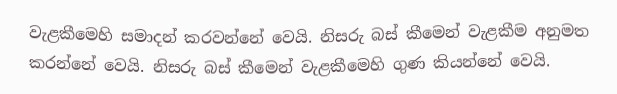වැළකීමෙහි සමාදන් කරවන්නේ වෙයි. නිසරු බස් කීමෙන් වැළකීම අනුමත කරන්නේ වෙයි. නිසරු බස් කීමෙන් වැළකීමෙහි ගුණ කියන්නේ වෙයි.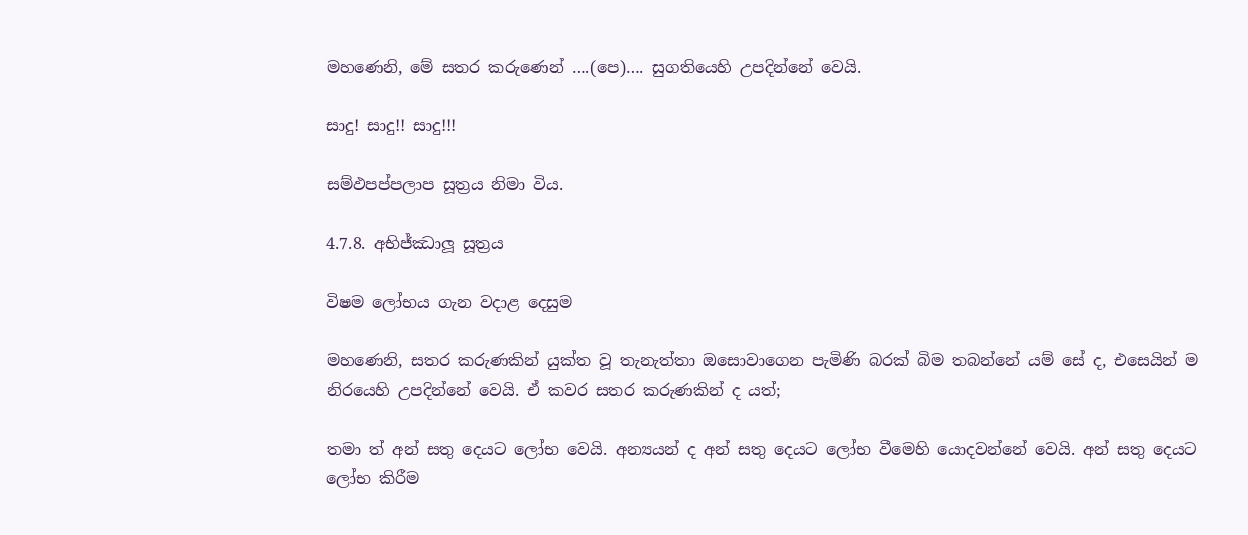මහණෙනි, මේ සතර කරුණෙන් ….(පෙ)…. සුගතියෙහි උපදින්නේ වෙයි.

සාදු! සාදු!! සාදු!!!

සම්ඵපප්පලාප සූත්‍රය නිමා විය.

4.7.8. අභිජ්ඣාලූ සූත්‍රය

විෂම ලෝභය ගැන වදාළ දෙසුම

මහණෙනි, සතර කරුණකින් යුක්ත වූ තැනැත්තා ඔසොවාගෙන පැමිණි බරක් බිම තබන්නේ යම් සේ ද, එසෙයින් ම නිරයෙහි උපදින්නේ වෙයි. ඒ කවර සතර කරුණකින් ද යත්;

තමා ත් අන් සතු දෙයට ලෝභ වෙයි. අන්‍යයන් ද අන් සතු දෙයට ලෝභ වීමෙහි යොදවන්නේ වෙයි. අන් සතු දෙයට ලෝභ කිරීම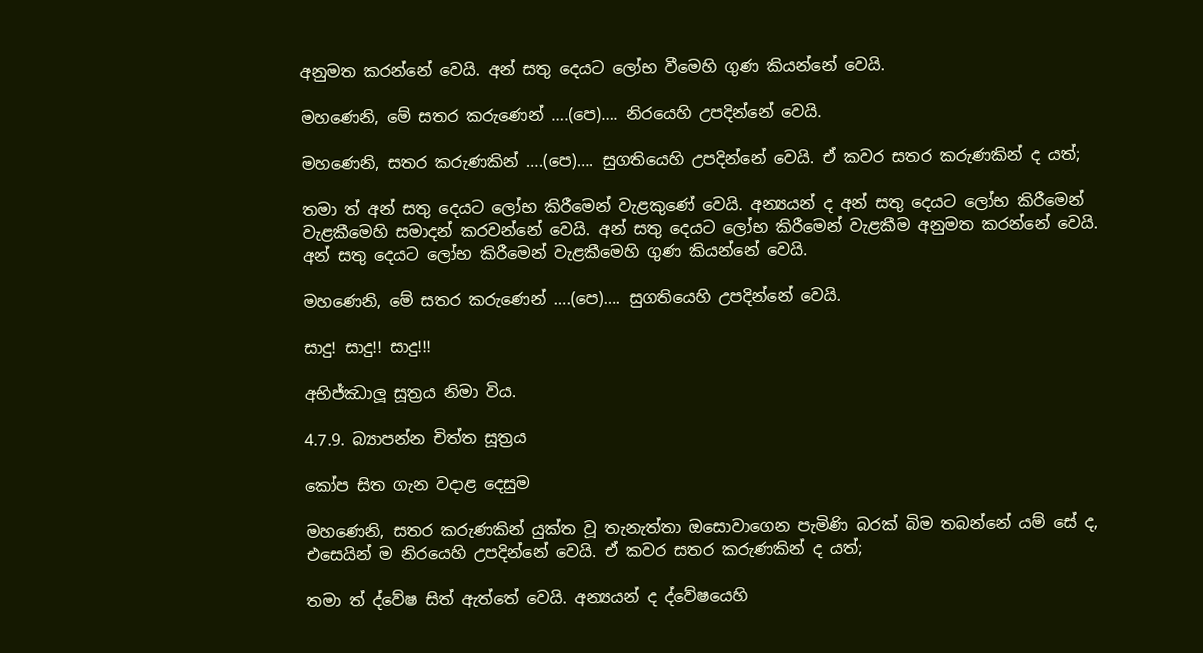අනුමත කරන්නේ වෙයි. අන් සතු දෙයට ලෝභ වීමෙහි ගුණ කියන්නේ වෙයි.

මහණෙනි, මේ සතර කරුණෙන් ….(පෙ)…. නිරයෙහි උපදින්නේ වෙයි.

මහණෙනි, සතර කරුණකින් ….(පෙ)…. සුගතියෙහි උපදින්නේ වෙයි. ඒ කවර සතර කරුණකින් ද යත්;

තමා ත් අන් සතු දෙයට ලෝභ කිරීමෙන් වැළකුණේ වෙයි. අන්‍යයන් ද අන් සතු දෙයට ලෝභ කිරීමෙන් වැළකීමෙහි සමාදන් කරවන්නේ වෙයි. අන් සතු දෙයට ලෝභ කිරීමෙන් වැළකීම අනුමත කරන්නේ වෙයි. අන් සතු දෙයට ලෝභ කිරීමෙන් වැළකීමෙහි ගුණ කියන්නේ වෙයි.

මහණෙනි, මේ සතර කරුණෙන් ….(පෙ)…. සුගතියෙහි උපදින්නේ වෙයි.

සාදු! සාදු!! සාදු!!!

අභිජ්ඣාලූ සූත්‍රය නිමා විය.

4.7.9. බ්‍යාපන්න චිත්ත සූත්‍රය

කෝප සිත ගැන වදාළ දෙසුම

මහණෙනි, සතර කරුණකින් යුක්ත වූ තැනැත්තා ඔසොවාගෙන පැමිණි බරක් බිම තබන්නේ යම් සේ ද, එසෙයින් ම නිරයෙහි උපදින්නේ වෙයි. ඒ කවර සතර කරුණකින් ද යත්;

තමා ත් ද්වේෂ සිත් ඇත්තේ වෙයි. අන්‍යයන් ද ද්වේෂයෙහි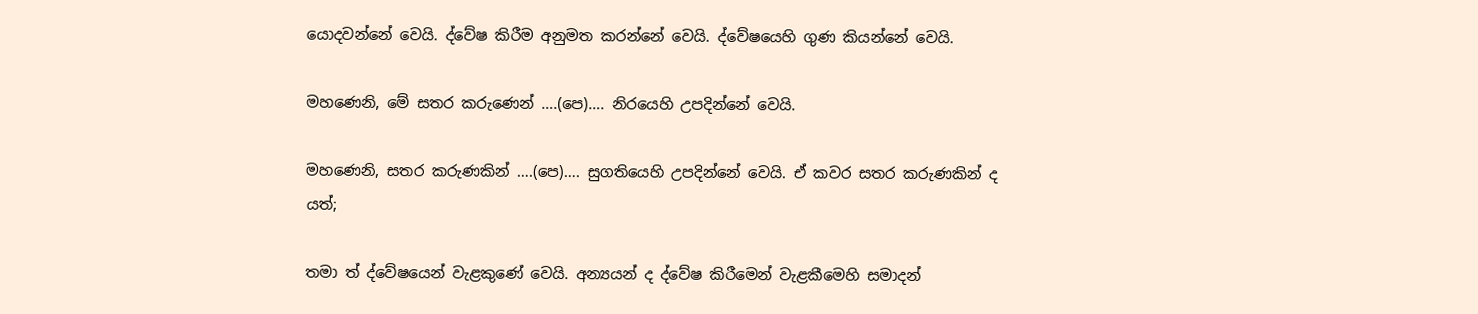යොදවන්නේ වෙයි. ද්වේෂ කිරීම අනුමත කරන්නේ වෙයි. ද්වේෂයෙහි ගුණ කියන්නේ වෙයි.

මහණෙනි, මේ සතර කරුණෙන් ….(පෙ)…. නිරයෙහි උපදින්නේ වෙයි.

මහණෙනි, සතර කරුණකින් ….(පෙ)…. සුගතියෙහි උපදින්නේ වෙයි. ඒ කවර සතර කරුණකින් ද යත්;

තමා ත් ද්වේෂයෙන් වැළකුණේ වෙයි. අන්‍යයන් ද ද්වේෂ කිරීමෙන් වැළකීමෙහි සමාදන්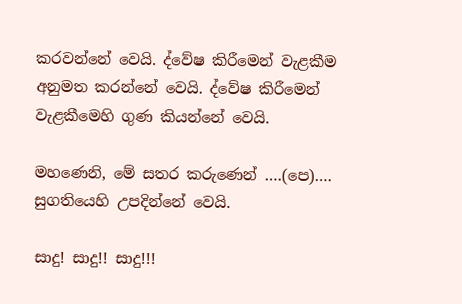කරවන්නේ වෙයි. ද්වේෂ කිරීමෙන් වැළකීම අනුමත කරන්නේ වෙයි. ද්වේෂ කිරීමෙන් වැළකීමෙහි ගුණ කියන්නේ වෙයි.

මහණෙනි, මේ සතර කරුණෙන් ….(පෙ)…. සුගතියෙහි උපදින්නේ වෙයි.

සාදු! සාදු!! සාදු!!!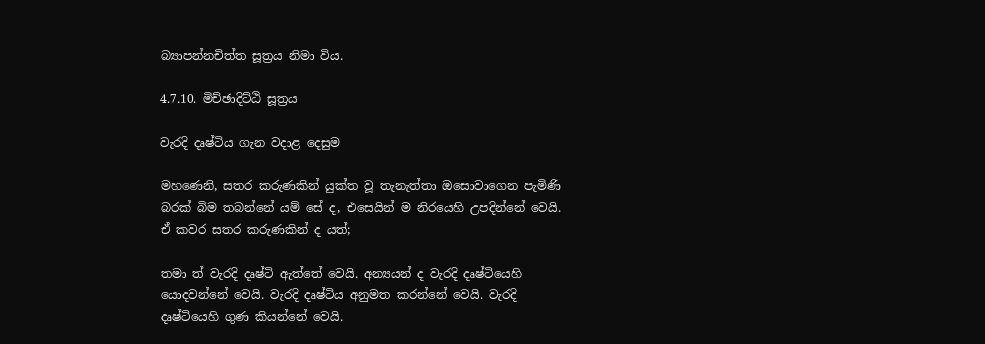බ්‍යාපන්නචිත්ත සූත්‍රය නිමා විය.

4.7.10. මිච්ඡාදිට්ඨි සූත්‍රය

වැරදි දෘෂ්ටිය ගැන වදාළ දෙසුම

මහණෙනි, සතර කරුණකින් යුක්ත වූ තැනැත්තා ඔසොවාගෙන පැමිණි බරක් බිම තබන්නේ යම් සේ ද, එසෙයින් ම නිරයෙහි උපදින්නේ වෙයි. ඒ කවර සතර කරුණකින් ද යත්;

තමා ත් වැරදි දෘෂ්ටි ඇත්තේ වෙයි. අන්‍යයන් ද වැරදි දෘෂ්ටියෙහි යොදවන්නේ වෙයි. වැරදි දෘෂ්ටිය අනුමත කරන්නේ වෙයි. වැරදි දෘෂ්ටියෙහි ගුණ කියන්නේ වෙයි.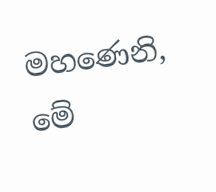මහණෙනි, මේ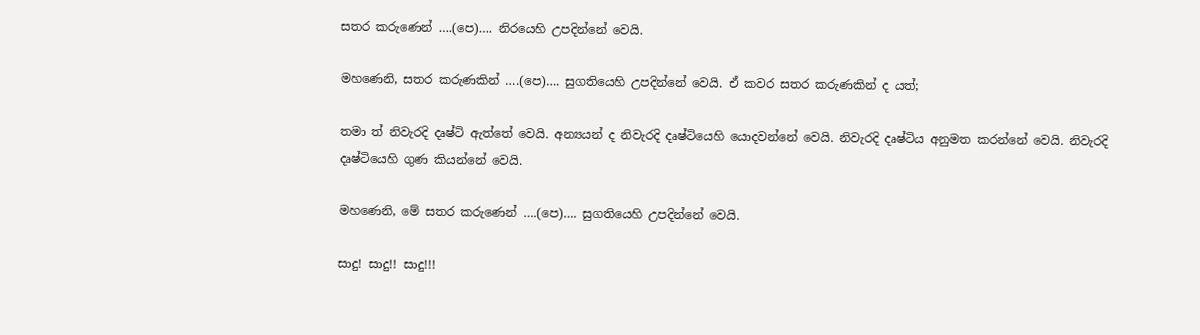සතර කරුණෙන් ….(පෙ)…. නිරයෙහි උපදින්නේ වෙයි.

මහණෙනි, සතර කරුණකින් ….(පෙ)…. සුගතියෙහි උපදින්නේ වෙයි. ඒ කවර සතර කරුණකින් ද යත්;

තමා ත් නිවැරදි දෘෂ්ටි ඇත්තේ වෙයි. අන්‍යයන් ද නිවැරදි දෘෂ්ටියෙහි යොදවන්නේ වෙයි. නිවැරදි දෘෂ්ටිය අනුමත කරන්නේ වෙයි. නිවැරදි දෘෂ්ටියෙහි ගුණ කියන්නේ වෙයි.

මහණෙනි, මේ සතර කරුණෙන් ….(පෙ)…. සුගතියෙහි උපදින්නේ වෙයි.

සාදු! සාදු!! සාදු!!!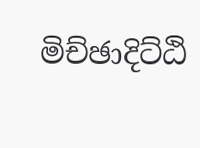මිච්ඡාදිට්ඨි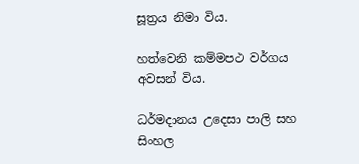සූත්‍රය නිමා විය.

හත්වෙනි කම්මපථ වර්ගය අවසන් විය.

ධර්මදානය උදෙසා පාලි සහ සිංහල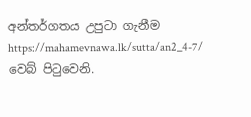අන්තර්ගතය උපුටා ගැනීම https://mahamevnawa.lk/sutta/an2_4-7/ වෙබ් පිටුවෙනි.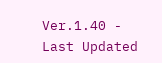Ver.1.40 - Last Updated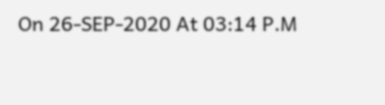On 26-SEP-2020 At 03:14 P.M